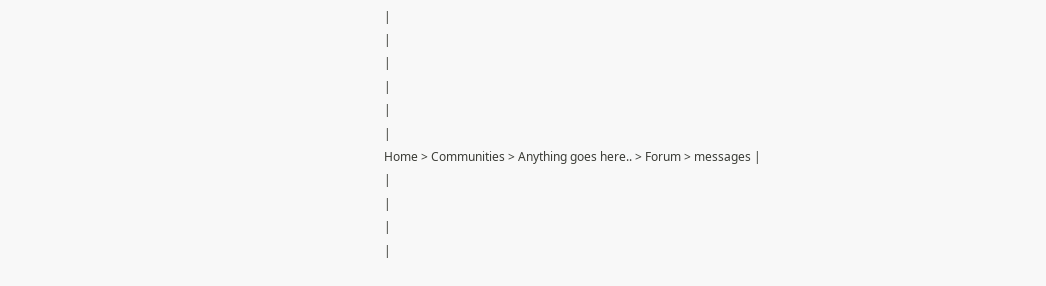|
|
|
|
|
|
Home > Communities > Anything goes here.. > Forum > messages |
|
|
|
|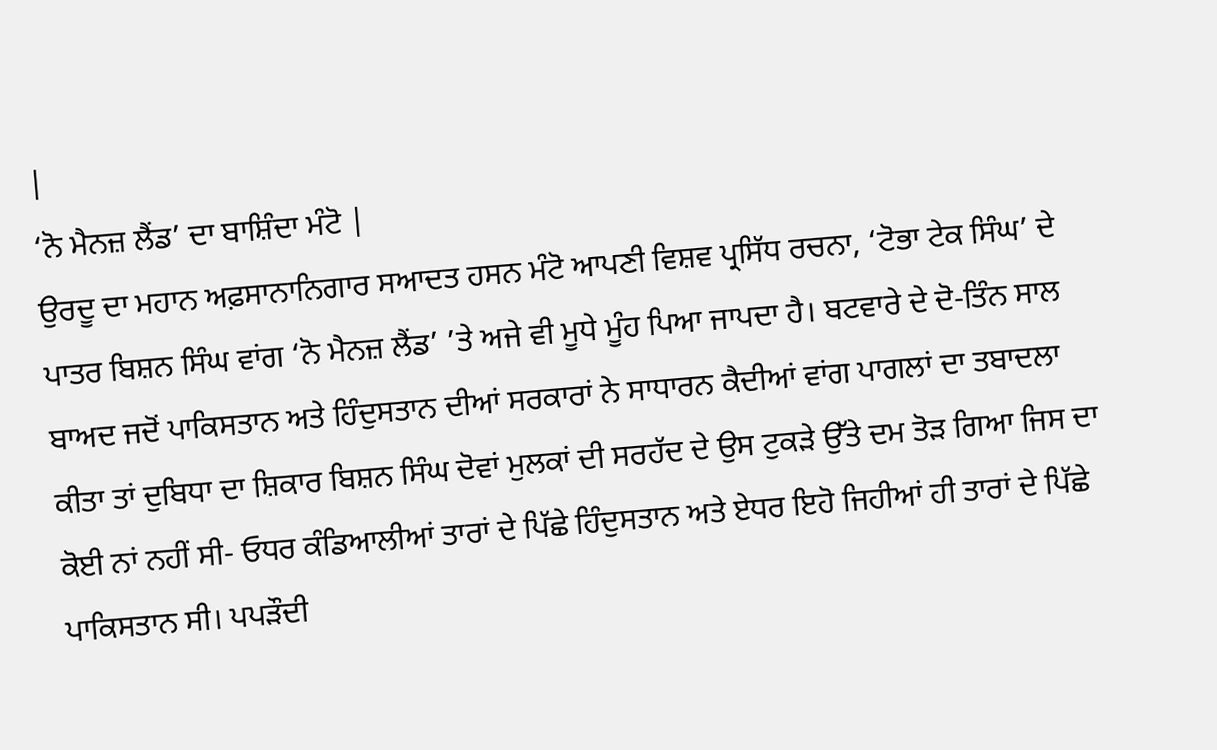|
‘ਨੋ ਮੈਨਜ਼ ਲੈਂਡ’ ਦਾ ਬਾਸ਼ਿੰਦਾ ਮੰਟੋ |
ਉਰਦੂ ਦਾ ਮਹਾਨ ਅਫ਼ਸਾਨਾਨਿਗਾਰ ਸਆਦਤ ਹਸਨ ਮੰਟੋ ਆਪਣੀ ਵਿਸ਼ਵ ਪ੍ਰਸਿੱਧ ਰਚਨਾ, ‘ਟੋਭਾ ਟੇਕ ਸਿੰਘ’ ਦੇ ਪਾਤਰ ਬਿਸ਼ਨ ਸਿੰਘ ਵਾਂਗ ‘ਨੋ ਮੈਨਜ਼ ਲੈਂਡ’ ’ਤੇ ਅਜੇ ਵੀ ਮੂਧੇ ਮੂੰਹ ਪਿਆ ਜਾਪਦਾ ਹੈ। ਬਟਵਾਰੇ ਦੇ ਦੋ-ਤਿੰਨ ਸਾਲ ਬਾਅਦ ਜਦੋਂ ਪਾਕਿਸਤਾਨ ਅਤੇ ਹਿੰਦੁਸਤਾਨ ਦੀਆਂ ਸਰਕਾਰਾਂ ਨੇ ਸਾਧਾਰਨ ਕੈਦੀਆਂ ਵਾਂਗ ਪਾਗਲਾਂ ਦਾ ਤਬਾਦਲਾ ਕੀਤਾ ਤਾਂ ਦੁਬਿਧਾ ਦਾ ਸ਼ਿਕਾਰ ਬਿਸ਼ਨ ਸਿੰਘ ਦੋਵਾਂ ਮੁਲਕਾਂ ਦੀ ਸਰਹੱਦ ਦੇ ਉਸ ਟੁਕੜੇ ਉੱਤੇ ਦਮ ਤੋੜ ਗਿਆ ਜਿਸ ਦਾ ਕੋਈ ਨਾਂ ਨਹੀਂ ਸੀ- ਓਧਰ ਕੰਡਿਆਲੀਆਂ ਤਾਰਾਂ ਦੇ ਪਿੱਛੇ ਹਿੰਦੁਸਤਾਨ ਅਤੇ ਏਧਰ ਇਹੋ ਜਿਹੀਆਂ ਹੀ ਤਾਰਾਂ ਦੇ ਪਿੱਛੇ ਪਾਕਿਸਤਾਨ ਸੀ। ਪਪੜੌਦੀ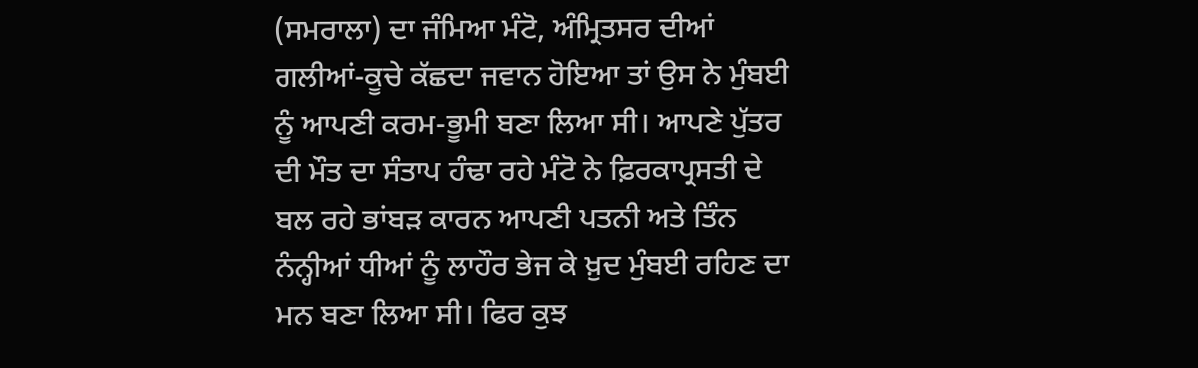(ਸਮਰਾਲਾ) ਦਾ ਜੰਮਿਆ ਮੰਟੋ, ਅੰਮ੍ਰਿਤਸਰ ਦੀਆਂ ਗਲੀਆਂ-ਕੂਚੇ ਕੱਛਦਾ ਜਵਾਨ ਹੋਇਆ ਤਾਂ ਉਸ ਨੇ ਮੁੰਬਈ ਨੂੰ ਆਪਣੀ ਕਰਮ-ਭੂਮੀ ਬਣਾ ਲਿਆ ਸੀ। ਆਪਣੇ ਪੁੱਤਰ ਦੀ ਮੌਤ ਦਾ ਸੰਤਾਪ ਹੰਢਾ ਰਹੇ ਮੰਟੋ ਨੇ ਫ਼ਿਰਕਾਪ੍ਰਸਤੀ ਦੇ ਬਲ ਰਹੇ ਭਾਂਬੜ ਕਾਰਨ ਆਪਣੀ ਪਤਨੀ ਅਤੇ ਤਿੰਨ ਨੰਨ੍ਹੀਆਂ ਧੀਆਂ ਨੂੰ ਲਾਹੌਰ ਭੇਜ ਕੇ ਖ਼ੁਦ ਮੁੰਬਈ ਰਹਿਣ ਦਾ ਮਨ ਬਣਾ ਲਿਆ ਸੀ। ਫਿਰ ਕੁਝ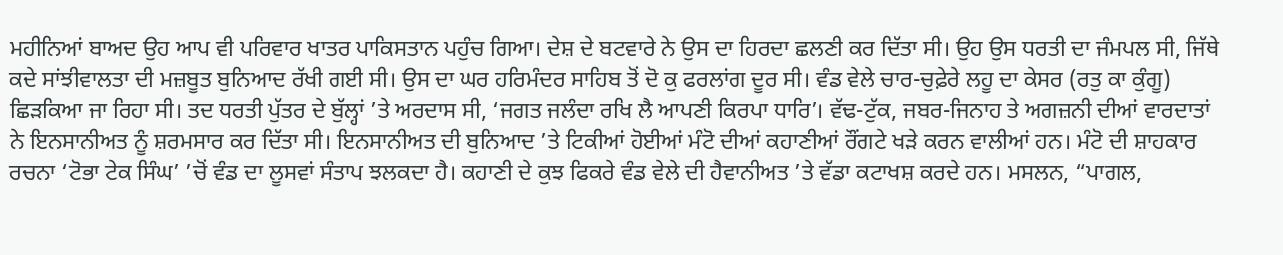ਮਹੀਨਿਆਂ ਬਾਅਦ ਉਹ ਆਪ ਵੀ ਪਰਿਵਾਰ ਖਾਤਰ ਪਾਕਿਸਤਾਨ ਪਹੁੰਚ ਗਿਆ। ਦੇਸ਼ ਦੇ ਬਟਵਾਰੇ ਨੇ ਉਸ ਦਾ ਹਿਰਦਾ ਛਲਣੀ ਕਰ ਦਿੱਤਾ ਸੀ। ਉਹ ਉਸ ਧਰਤੀ ਦਾ ਜੰਮਪਲ ਸੀ, ਜਿੱਥੇ ਕਦੇ ਸਾਂਝੀਵਾਲਤਾ ਦੀ ਮਜ਼ਬੂਤ ਬੁਨਿਆਦ ਰੱਖੀ ਗਈ ਸੀ। ਉਸ ਦਾ ਘਰ ਹਰਿਮੰਦਰ ਸਾਹਿਬ ਤੋਂ ਦੋ ਕੁ ਫਰਲਾਂਗ ਦੂਰ ਸੀ। ਵੰਡ ਵੇਲੇ ਚਾਰ-ਚੁਫ਼ੇਰੇ ਲਹੂ ਦਾ ਕੇਸਰ (ਰਤੁ ਕਾ ਕੁੰਗੂ) ਛਿੜਕਿਆ ਜਾ ਰਿਹਾ ਸੀ। ਤਦ ਧਰਤੀ ਪੁੱਤਰ ਦੇ ਬੁੱਲ੍ਹਾਂ ’ਤੇ ਅਰਦਾਸ ਸੀ, ‘ਜਗਤ ਜਲੰਦਾ ਰਖਿ ਲੈ ਆਪਣੀ ਕਿਰਪਾ ਧਾਰਿ’। ਵੱਢ-ਟੁੱਕ, ਜਬਰ-ਜਿਨਾਹ ਤੇ ਅਗਜ਼ਨੀ ਦੀਆਂ ਵਾਰਦਾਤਾਂ ਨੇ ਇਨਸਾਨੀਅਤ ਨੂੰ ਸ਼ਰਮਸਾਰ ਕਰ ਦਿੱਤਾ ਸੀ। ਇਨਸਾਨੀਅਤ ਦੀ ਬੁਨਿਆਦ ’ਤੇ ਟਿਕੀਆਂ ਹੋਈਆਂ ਮੰਟੋ ਦੀਆਂ ਕਹਾਣੀਆਂ ਰੌਂਗਟੇ ਖੜੇ ਕਰਨ ਵਾਲੀਆਂ ਹਨ। ਮੰਟੋ ਦੀ ਸ਼ਾਹਕਾਰ ਰਚਨਾ ‘ਟੋਭਾ ਟੇਕ ਸਿੰਘ’ ’ਚੋਂ ਵੰਡ ਦਾ ਲੂਸਵਾਂ ਸੰਤਾਪ ਝਲਕਦਾ ਹੈ। ਕਹਾਣੀ ਦੇ ਕੁਝ ਫਿਕਰੇ ਵੰਡ ਵੇਲੇ ਦੀ ਹੈਵਾਨੀਅਤ ’ਤੇ ਵੱਡਾ ਕਟਾਖਸ਼ ਕਰਦੇ ਹਨ। ਮਸਲਨ, “ਪਾਗਲ,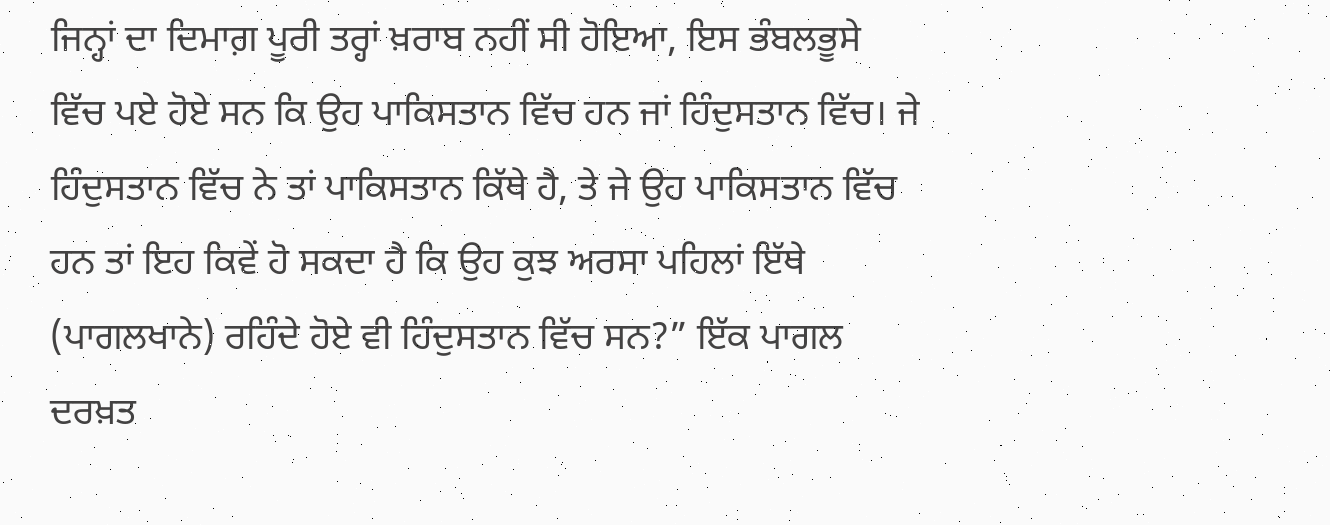ਜਿਨ੍ਹਾਂ ਦਾ ਦਿਮਾਗ਼ ਪੂਰੀ ਤਰ੍ਹਾਂ ਖ਼ਰਾਬ ਨਹੀਂ ਸੀ ਹੋਇਆ, ਇਸ ਭੰਬਲਭੂਸੇ ਵਿੱਚ ਪਏ ਹੋਏ ਸਨ ਕਿ ਉਹ ਪਾਕਿਸਤਾਨ ਵਿੱਚ ਹਨ ਜਾਂ ਹਿੰਦੁਸਤਾਨ ਵਿੱਚ। ਜੇ ਹਿੰਦੁਸਤਾਨ ਵਿੱਚ ਨੇ ਤਾਂ ਪਾਕਿਸਤਾਨ ਕਿੱਥੇ ਹੈ, ਤੇ ਜੇ ਉਹ ਪਾਕਿਸਤਾਨ ਵਿੱਚ ਹਨ ਤਾਂ ਇਹ ਕਿਵੇਂ ਹੋ ਸਕਦਾ ਹੈ ਕਿ ਉਹ ਕੁਝ ਅਰਸਾ ਪਹਿਲਾਂ ਇੱਥੇ (ਪਾਗਲਖਾਨੇ) ਰਹਿੰਦੇ ਹੋਏ ਵੀ ਹਿੰਦੁਸਤਾਨ ਵਿੱਚ ਸਨ?” ਇੱਕ ਪਾਗਲ ਦਰਖ਼ਤ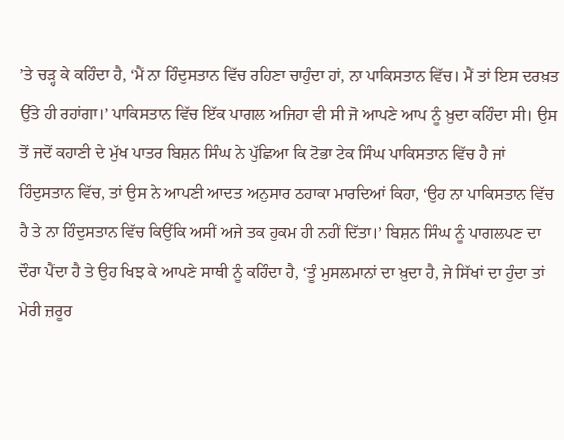’ਤੇ ਚੜ੍ਹ ਕੇ ਕਹਿੰਦਾ ਹੈ, ‘ਮੈਂ ਨਾ ਹਿੰਦੁਸਤਾਨ ਵਿੱਚ ਰਹਿਣਾ ਚਾਹੁੰਦਾ ਹਾਂ, ਨਾ ਪਾਕਿਸਤਾਨ ਵਿੱਚ। ਮੈਂ ਤਾਂ ਇਸ ਦਰਖ਼ਤ ਉੱਤੇ ਹੀ ਰਹਾਂਗਾ।’ ਪਾਕਿਸਤਾਨ ਵਿੱਚ ਇੱਕ ਪਾਗਲ ਅਜਿਹਾ ਵੀ ਸੀ ਜੋ ਆਪਣੇ ਆਪ ਨੂੰ ਖ਼ੁਦਾ ਕਹਿੰਦਾ ਸੀ। ਉਸ ਤੋਂ ਜਦੋਂ ਕਹਾਣੀ ਦੇ ਮੁੱਖ ਪਾਤਰ ਬਿਸ਼ਨ ਸਿੰਘ ਨੇ ਪੁੱਛਿਆ ਕਿ ਟੋਭਾ ਟੇਕ ਸਿੰਘ ਪਾਕਿਸਤਾਨ ਵਿੱਚ ਹੈ ਜਾਂ ਹਿੰਦੁਸਤਾਨ ਵਿੱਚ, ਤਾਂ ਉਸ ਨੇ ਆਪਣੀ ਆਦਤ ਅਨੁਸਾਰ ਠਹਾਕਾ ਮਾਰਦਿਆਂ ਕਿਹਾ, ‘ਉਹ ਨਾ ਪਾਕਿਸਤਾਨ ਵਿੱਚ ਹੈ ਤੇ ਨਾ ਹਿੰਦੁਸਤਾਨ ਵਿੱਚ ਕਿਉਂਕਿ ਅਸੀਂ ਅਜੇ ਤਕ ਹੁਕਮ ਹੀ ਨਹੀਂ ਦਿੱਤਾ।’ ਬਿਸ਼ਨ ਸਿੰਘ ਨੂੰ ਪਾਗਲਪਣ ਦਾ ਦੌਰਾ ਪੈਂਦਾ ਹੈ ਤੇ ਉਹ ਖਿਝ ਕੇ ਆਪਣੇ ਸਾਥੀ ਨੂੰ ਕਹਿੰਦਾ ਹੈ, ‘ਤੂੰ ਮੁਸਲਮਾਨਾਂ ਦਾ ਖ਼ੁਦਾ ਹੈ, ਜੇ ਸਿੱਖਾਂ ਦਾ ਹੁੰਦਾ ਤਾਂ ਮੇਰੀ ਜ਼ਰੂਰ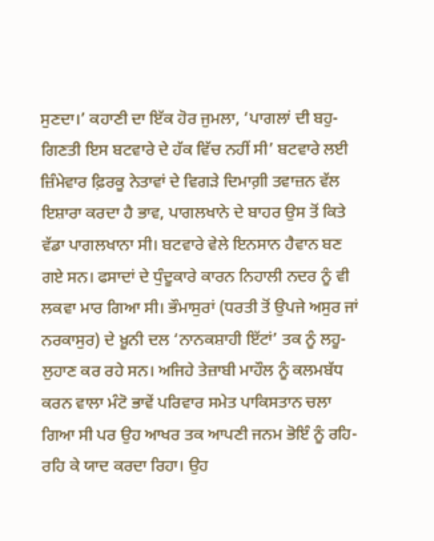ਸੁਣਦਾ।’ ਕਹਾਣੀ ਦਾ ਇੱਕ ਹੋਰ ਜੁਮਲਾ, ‘ਪਾਗਲਾਂ ਦੀ ਬਹੁ-ਗਿਣਤੀ ਇਸ ਬਟਵਾਰੇ ਦੇ ਹੱਕ ਵਿੱਚ ਨਹੀਂ ਸੀ’ ਬਟਵਾਰੇ ਲਈ ਜ਼ਿੰਮੇਵਾਰ ਫ਼ਿਰਕੂ ਨੇਤਾਵਾਂ ਦੇ ਵਿਗੜੇ ਦਿਮਾਗ਼ੀ ਤਵਾਜ਼ਨ ਵੱਲ ਇਸ਼ਾਰਾ ਕਰਦਾ ਹੈ ਭਾਵ, ਪਾਗਲਖਾਨੇ ਦੇ ਬਾਹਰ ਉਸ ਤੋਂ ਕਿਤੇ ਵੱਡਾ ਪਾਗਲਖਾਨਾ ਸੀ। ਬਟਵਾਰੇ ਵੇਲੇ ਇਨਸਾਨ ਹੈਵਾਨ ਬਣ ਗਏ ਸਨ। ਫਸਾਦਾਂ ਦੇ ਧੁੰਦੂਕਾਰੇ ਕਾਰਨ ਨਿਹਾਲੀ ਨਦਰ ਨੂੰ ਵੀ ਲਕਵਾ ਮਾਰ ਗਿਆ ਸੀ। ਭੌਮਾਸੁਰਾਂ (ਧਰਤੀ ਤੋਂ ਉਪਜੇ ਅਸੁਰ ਜਾਂ ਨਰਕਾਸੁਰ) ਦੇ ਖ਼ੂਨੀ ਦਲ ‘ਨਾਨਕਸ਼ਾਹੀ ਇੱਟਾਂ’ ਤਕ ਨੂੰ ਲਹੂ-ਲੁਹਾਣ ਕਰ ਰਹੇ ਸਨ। ਅਜਿਹੇ ਤੇਜ਼ਾਬੀ ਮਾਹੌਲ ਨੂੰ ਕਲਮਬੱਧ ਕਰਨ ਵਾਲਾ ਮੰਟੋ ਭਾਵੇਂ ਪਰਿਵਾਰ ਸਮੇਤ ਪਾਕਿਸਤਾਨ ਚਲਾ ਗਿਆ ਸੀ ਪਰ ਉਹ ਆਖਰ ਤਕ ਆਪਣੀ ਜਨਮ ਭੋਇੰ ਨੂੰ ਰਹਿ-ਰਹਿ ਕੇ ਯਾਦ ਕਰਦਾ ਰਿਹਾ। ਉਹ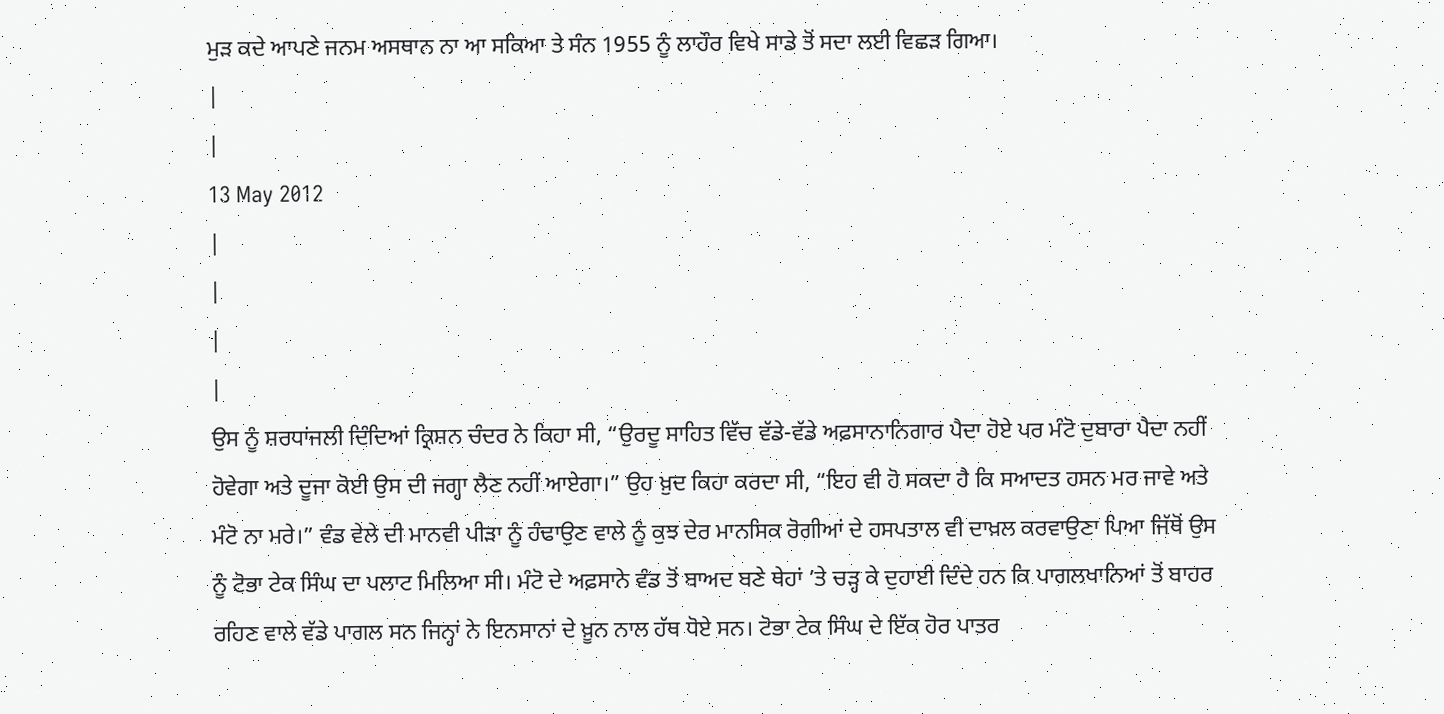ਮੁੜ ਕਦੇ ਆਪਣੇ ਜਨਮ ਅਸਥਾਨ ਨਾ ਆ ਸਕਿਆ ਤੇ ਸੰਨ 1955 ਨੂੰ ਲਾਹੌਰ ਵਿਖੇ ਸਾਡੇ ਤੋਂ ਸਦਾ ਲਈ ਵਿਛੜ ਗਿਆ।
|
|
13 May 2012
|
|
|
|
ਉਸ ਨੂੰ ਸ਼ਰਧਾਂਜਲੀ ਦਿੰਦਿਆਂ ਕ੍ਰਿਸ਼ਨ ਚੰਦਰ ਨੇ ਕਿਹਾ ਸੀ, “ਉਰਦੂ ਸਾਹਿਤ ਵਿੱਚ ਵੱਡੇ-ਵੱਡੇ ਅਫ਼ਸਾਨਾਨਿਗਾਰ ਪੈਦਾ ਹੋਏ ਪਰ ਮੰਟੋ ਦੁਬਾਰਾ ਪੈਦਾ ਨਹੀਂ ਹੋਵੇਗਾ ਅਤੇ ਦੂਜਾ ਕੋਈ ਉਸ ਦੀ ਜਗ੍ਹਾ ਲੈਣ ਨਹੀਂ ਆਏਗਾ।” ਉਹ ਖ਼ੁਦ ਕਿਹਾ ਕਰਦਾ ਸੀ, “ਇਹ ਵੀ ਹੋ ਸਕਦਾ ਹੈ ਕਿ ਸਆਦਤ ਹਸਨ ਮਰ ਜਾਵੇ ਅਤੇ ਮੰਟੋ ਨਾ ਮਰੇ।” ਵੰਡ ਵੇਲੇ ਦੀ ਮਾਨਵੀ ਪੀੜਾ ਨੂੰ ਹੰਢਾਉਣ ਵਾਲੇ ਨੂੰ ਕੁਝ ਦੇਰ ਮਾਨਸਿਕ ਰੋਗੀਆਂ ਦੇ ਹਸਪਤਾਲ ਵੀ ਦਾਖ਼ਲ ਕਰਵਾਉਣਾ ਪਿਆ ਜਿੱਥੋਂ ਉਸ ਨੂੰ ਟੋਭਾ ਟੇਕ ਸਿੰਘ ਦਾ ਪਲਾਟ ਮਿਲਿਆ ਸੀ। ਮੰਟੋ ਦੇ ਅਫ਼ਸਾਨੇ ਵੰਡ ਤੋਂ ਬਾਅਦ ਬਣੇ ਥੇਹਾਂ ’ਤੇ ਚੜ੍ਹ ਕੇ ਦੁਹਾਈ ਦਿੰਦੇ ਹਨ ਕਿ ਪਾਗਲਖਾਨਿਆਂ ਤੋਂ ਬਾਹਰ ਰਹਿਣ ਵਾਲੇ ਵੱਡੇ ਪਾਗਲ ਸਨ ਜਿਨ੍ਹਾਂ ਨੇ ਇਨਸਾਨਾਂ ਦੇ ਖ਼ੂਨ ਨਾਲ ਹੱਥ ਧੋਏ ਸਨ। ਟੋਭਾ ਟੇਕ ਸਿੰਘ ਦੇ ਇੱਕ ਹੋਰ ਪਾਤਰ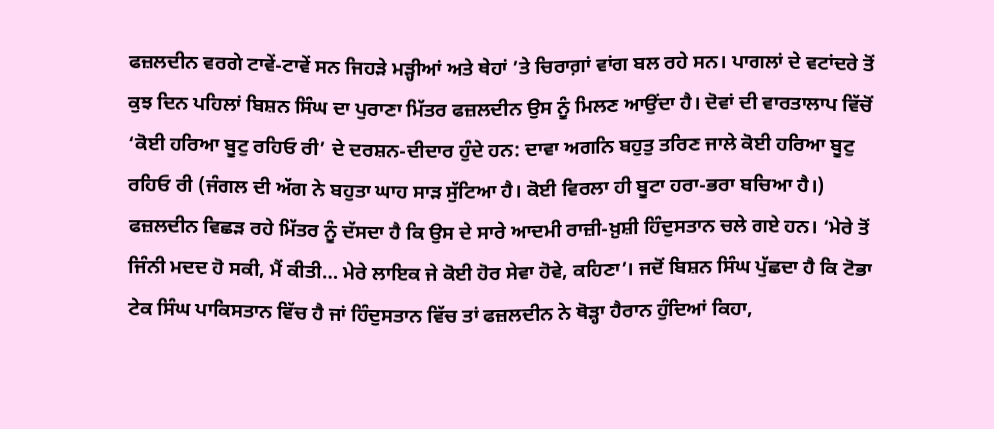ਫਜ਼ਲਦੀਨ ਵਰਗੇ ਟਾਵੇਂ-ਟਾਵੇਂ ਸਨ ਜਿਹੜੇ ਮੜ੍ਹੀਆਂ ਅਤੇ ਥੇਹਾਂ ’ਤੇ ਚਿਰਾਗ਼ਾਂ ਵਾਂਗ ਬਲ ਰਹੇ ਸਨ। ਪਾਗਲਾਂ ਦੇ ਵਟਾਂਦਰੇ ਤੋਂ ਕੁਝ ਦਿਨ ਪਹਿਲਾਂ ਬਿਸ਼ਨ ਸਿੰਘ ਦਾ ਪੁਰਾਣਾ ਮਿੱਤਰ ਫਜ਼ਲਦੀਨ ਉਸ ਨੂੰ ਮਿਲਣ ਆਉਂਦਾ ਹੈ। ਦੋਵਾਂ ਦੀ ਵਾਰਤਾਲਾਪ ਵਿੱਚੋਂ ‘ਕੋਈ ਹਰਿਆ ਬੂਟੁ ਰਹਿਓ ਰੀ’ ਦੇ ਦਰਸ਼ਨ-ਦੀਦਾਰ ਹੁੰਦੇ ਹਨ: ਦਾਵਾ ਅਗਨਿ ਬਹੁਤੁ ਤਰਿਣ ਜਾਲੇ ਕੋਈ ਹਰਿਆ ਬੂਟੁ ਰਹਿਓ ਰੀ (ਜੰਗਲ ਦੀ ਅੱਗ ਨੇ ਬਹੁਤਾ ਘਾਹ ਸਾੜ ਸੁੱਟਿਆ ਹੈ। ਕੋਈ ਵਿਰਲਾ ਹੀ ਬੂਟਾ ਹਰਾ-ਭਰਾ ਬਚਿਆ ਹੈ।) ਫਜ਼ਲਦੀਨ ਵਿਛੜ ਰਹੇ ਮਿੱਤਰ ਨੂੰ ਦੱਸਦਾ ਹੈ ਕਿ ਉਸ ਦੇ ਸਾਰੇ ਆਦਮੀ ਰਾਜ਼ੀ-ਖ਼ੁਸ਼ੀ ਹਿੰਦੁਸਤਾਨ ਚਲੇ ਗਏ ਹਨ। ‘ਮੇਰੇ ਤੋਂ ਜਿੰਨੀ ਮਦਦ ਹੋ ਸਕੀ, ਮੈਂ ਕੀਤੀ… ਮੇਰੇ ਲਾਇਕ ਜੇ ਕੋਈ ਹੋਰ ਸੇਵਾ ਹੋਵੇ, ਕਹਿਣਾ’। ਜਦੋਂ ਬਿਸ਼ਨ ਸਿੰਘ ਪੁੱਛਦਾ ਹੈ ਕਿ ਟੋਭਾ ਟੇਕ ਸਿੰਘ ਪਾਕਿਸਤਾਨ ਵਿੱਚ ਹੈ ਜਾਂ ਹਿੰਦੁਸਤਾਨ ਵਿੱਚ ਤਾਂ ਫਜ਼ਲਦੀਨ ਨੇ ਥੋੜ੍ਹਾ ਹੈਰਾਨ ਹੁੰਦਿਆਂ ਕਿਹਾ,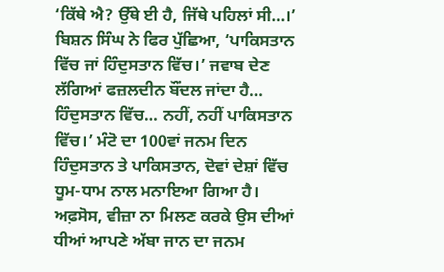‘ਕਿੱਥੇ ਐ? ਉੱਥੇ ਈ ਹੈ, ਜਿੱਥੇ ਪਹਿਲਾਂ ਸੀ…।’ ਬਿਸ਼ਨ ਸਿੰਘ ਨੇ ਫਿਰ ਪੁੱਛਿਆ, ‘ਪਾਕਿਸਤਾਨ ਵਿੱਚ ਜਾਂ ਹਿੰਦੁਸਤਾਨ ਵਿੱਚ।’ ਜਵਾਬ ਦੇਣ ਲੱਗਿਆਂ ਫਜ਼ਲਦੀਨ ਬੌਂਦਲ ਜਾਂਦਾ ਹੈ… ਹਿੰਦੁਸਤਾਨ ਵਿੱਚ… ਨਹੀਂ, ਨਹੀਂ ਪਾਕਿਸਤਾਨ ਵਿੱਚ।’ ਮੰਟੋ ਦਾ 100ਵਾਂ ਜਨਮ ਦਿਨ ਹਿੰਦੁਸਤਾਨ ਤੇ ਪਾਕਿਸਤਾਨ, ਦੋਵਾਂ ਦੇਸ਼ਾਂ ਵਿੱਚ ਧੂਮ-ਧਾਮ ਨਾਲ ਮਨਾਇਆ ਗਿਆ ਹੈ। ਅਫ਼ਸੋਸ, ਵੀਜ਼ਾ ਨਾ ਮਿਲਣ ਕਰਕੇ ਉਸ ਦੀਆਂ ਧੀਆਂ ਆਪਣੇ ਅੱਬਾ ਜਾਨ ਦਾ ਜਨਮ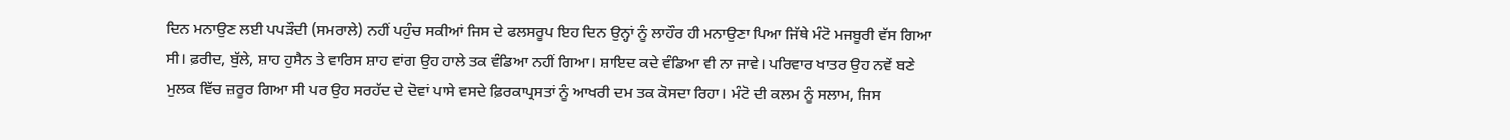ਦਿਨ ਮਨਾਉਣ ਲਈ ਪਪੜੌਦੀ (ਸਮਰਾਲੇ) ਨਹੀਂ ਪਹੁੰਚ ਸਕੀਆਂ ਜਿਸ ਦੇ ਫਲਸਰੂਪ ਇਹ ਦਿਨ ਉਨ੍ਹਾਂ ਨੂੰ ਲਾਹੌਰ ਹੀ ਮਨਾਉਣਾ ਪਿਆ ਜਿੱਥੇ ਮੰਟੋ ਮਜਬੂਰੀ ਵੱਸ ਗਿਆ ਸੀ। ਫ਼ਰੀਦ, ਬੁੱਲੇ, ਸ਼ਾਹ ਹੁਸੈਨ ਤੇ ਵਾਰਿਸ ਸ਼ਾਹ ਵਾਂਗ ਉਹ ਹਾਲੇ ਤਕ ਵੰਡਿਆ ਨਹੀਂ ਗਿਆ। ਸ਼ਾਇਦ ਕਦੇ ਵੰਡਿਆ ਵੀ ਨਾ ਜਾਵੇ। ਪਰਿਵਾਰ ਖਾਤਰ ਉਹ ਨਵੇਂ ਬਣੇ ਮੁਲਕ ਵਿੱਚ ਜ਼ਰੂਰ ਗਿਆ ਸੀ ਪਰ ਉਹ ਸਰਹੱਦ ਦੇ ਦੋਵਾਂ ਪਾਸੇ ਵਸਦੇ ਫ਼ਿਰਕਾਪ੍ਰਸਤਾਂ ਨੂੰ ਆਖਰੀ ਦਮ ਤਕ ਕੋਸਦਾ ਰਿਹਾ। ਮੰਟੋ ਦੀ ਕਲਮ ਨੂੰ ਸਲਾਮ, ਜਿਸ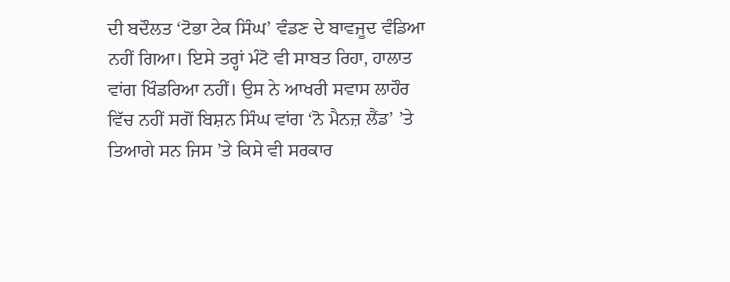ਦੀ ਬਦੌਲਤ ‘ਟੋਭਾ ਟੇਕ ਸਿੰਘ’ ਵੰਡਣ ਦੇ ਬਾਵਜੂਦ ਵੰਡਿਆ ਨਹੀਂ ਗਿਆ। ਇਸੇ ਤਰ੍ਹਾਂ ਮੰਟੋ ਵੀ ਸਾਬਤ ਰਿਹਾ, ਹਾਲਾਤ ਵਾਂਗ ਖਿੰਡਰਿਆ ਨਹੀਂ। ਉਸ ਨੇ ਆਖਰੀ ਸਵਾਸ ਲਾਹੌਰ ਵਿੱਚ ਨਹੀਂ ਸਗੋਂ ਬਿਸ਼ਨ ਸਿੰਘ ਵਾਂਗ ‘ਨੋ ਮੈਨਜ਼ ਲੈਂਡ’ ’ਤੇ ਤਿਆਗੇ ਸਨ ਜਿਸ ’ਤੇ ਕਿਸੇ ਵੀ ਸਰਕਾਰ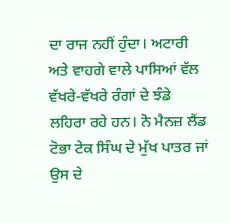ਦਾ ਰਾਜ ਨਹੀਂ ਹੁੰਦਾ। ਅਟਾਰੀ ਅਤੇ ਵਾਹਗੇ ਵਾਲੇ ਪਾਸਿਆਂ ਵੱਲ ਵੱਖਰੇ-ਵੱਖਰੇ ਰੰਗਾਂ ਦੇ ਝੰਡੇ ਲਹਿਰਾ ਰਹੇ ਹਨ। ਨੋ ਮੈਨਜ਼ ਲੈਂਡ ਟੋਭਾ ਟੇਕ ਸਿੰਘ ਦੇ ਮੁੱਖ ਪਾਤਰ ਜਾਂ ਉਸ ਦੇ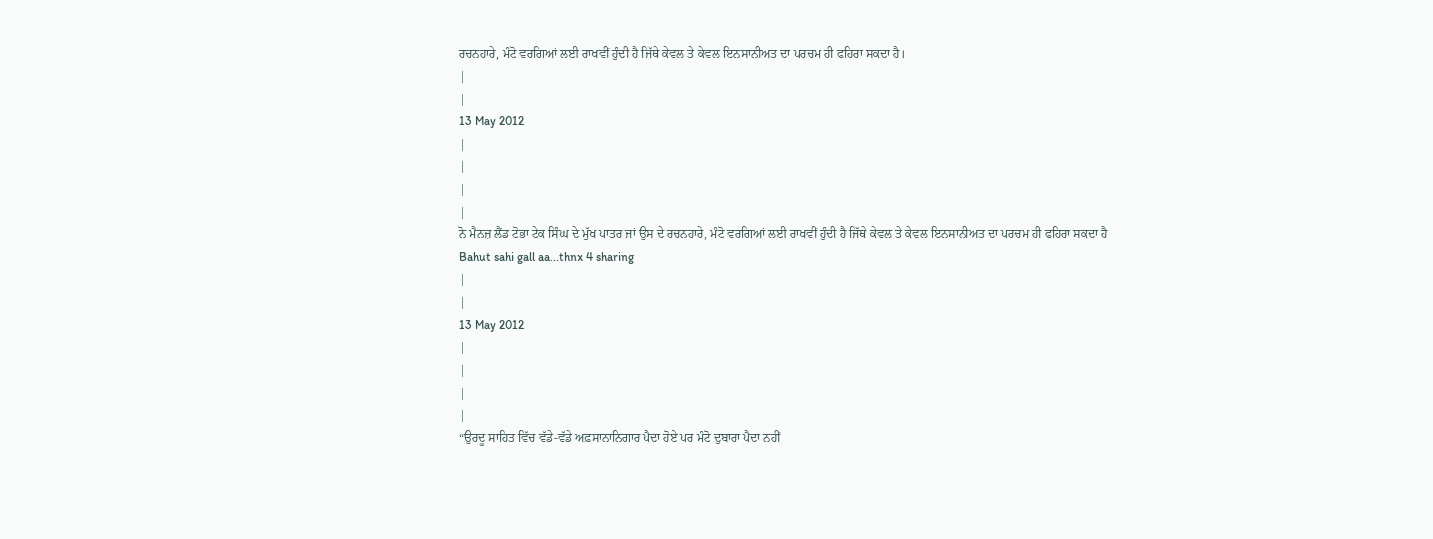ਰਚਨਹਾਰੇ, ਮੰਟੋ ਵਰਗਿਆਂ ਲਈ ਰਾਖਵੀਂ ਹੁੰਦੀ ਹੈ ਜਿੱਥੇ ਕੇਵਲ ਤੇ ਕੇਵਲ ਇਨਸਾਨੀਅਤ ਦਾ ਪਰਚਮ ਹੀ ਫਹਿਰਾ ਸਕਦਾ ਹੈ।
|
|
13 May 2012
|
|
|
|
ਨੋ ਮੈਨਜ਼ ਲੈਂਡ ਟੋਭਾ ਟੇਕ ਸਿੰਘ ਦੇ ਮੁੱਖ ਪਾਤਰ ਜਾਂ ਉਸ ਦੇ ਰਚਨਹਾਰੇ, ਮੰਟੋ ਵਰਗਿਆਂ ਲਈ ਰਾਖਵੀਂ ਹੁੰਦੀ ਹੈ ਜਿੱਥੇ ਕੇਵਲ ਤੇ ਕੇਵਲ ਇਨਸਾਨੀਅਤ ਦਾ ਪਰਚਮ ਹੀ ਫਹਿਰਾ ਸਕਦਾ ਹੈ
Bahut sahi gall aa...thnx 4 sharing
|
|
13 May 2012
|
|
|
|
“ਉਰਦੂ ਸਾਹਿਤ ਵਿੱਚ ਵੱਡੇ-ਵੱਡੇ ਅਫ਼ਸਾਨਾਨਿਗਾਰ ਪੈਦਾ ਹੋਏ ਪਰ ਮੰਟੋ ਦੁਬਾਰਾ ਪੈਦਾ ਨਹੀਂ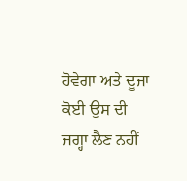ਹੋਵੇਗਾ ਅਤੇ ਦੂਜਾ ਕੋਈ ਉਸ ਦੀ ਜਗ੍ਹਾ ਲੈਣ ਨਹੀਂ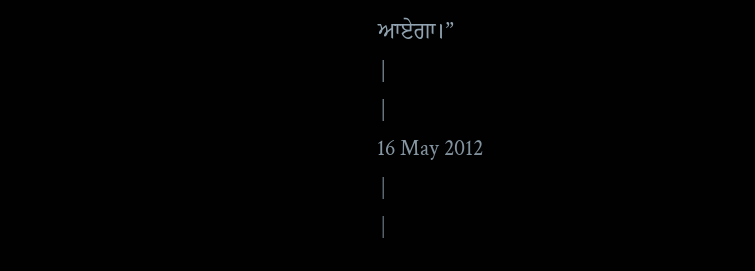ਆਏਗਾ।”
|
|
16 May 2012
|
|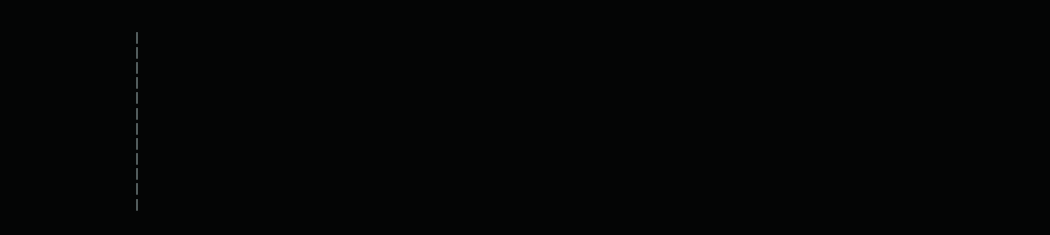|
|
|
|
|
|
|
|
|
|
|
|